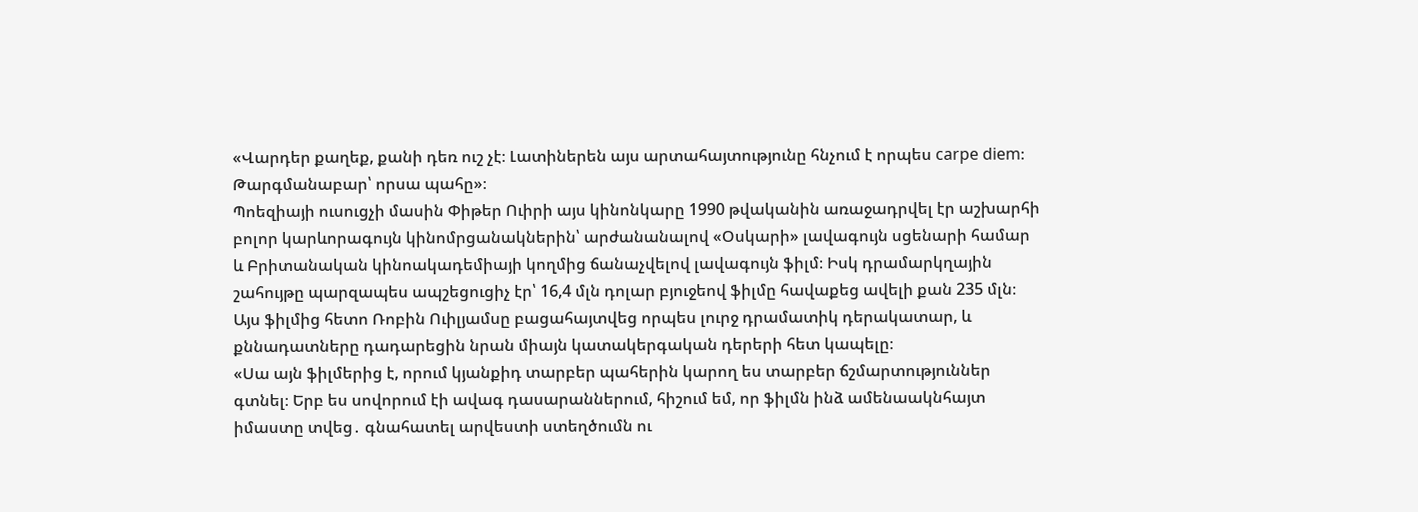«Վարդեր քաղեք, քանի դեռ ուշ չէ։ Լատիներեն այս արտահայտությունը հնչում է որպես carpe diem։ Թարգմանաբար՝ որսա պահը»։
Պոեզիայի ուսուցչի մասին Փիթեր Ուիրի այս կինոնկարը 1990 թվականին առաջադրվել էր աշխարհի բոլոր կարևորագույն կինոմրցանակներին՝ արժանանալով «Օսկարի» լավագույն սցենարի համար և Բրիտանական կինոակադեմիայի կողմից ճանաչվելով լավագույն ֆիլմ։ Իսկ դրամարկղային շահույթը պարզապես ապշեցուցիչ էր՝ 16,4 մլն դոլար բյուջեով ֆիլմը հավաքեց ավելի քան 235 մլն։ Այս ֆիլմից հետո Ռոբին Ուիլյամսը բացահայտվեց որպես լուրջ դրամատիկ դերակատար, և քննադատները դադարեցին նրան միայն կատակերգական դերերի հետ կապելը։
«Սա այն ֆիլմերից է, որում կյանքիդ տարբեր պահերին կարող ես տարբեր ճշմարտություններ գտնել։ Երբ ես սովորում էի ավագ դասարաններում, հիշում եմ, որ ֆիլմն ինձ ամենաակնհայտ իմաստը տվեց․ գնահատել արվեստի ստեղծումն ու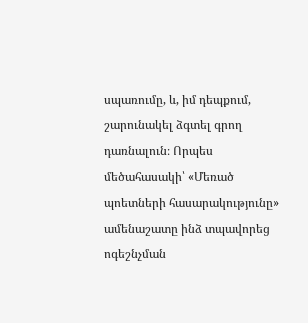սպառումը, և, իմ դեպքում, շարունակել ձգտել գրող դառնալուն։ Որպես մեծահասակի՝ «Մեռած պոետների հասարակությունը» ամենաշատը ինձ տպավորեց ոգեշնչման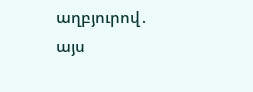աղբյուրով․ այս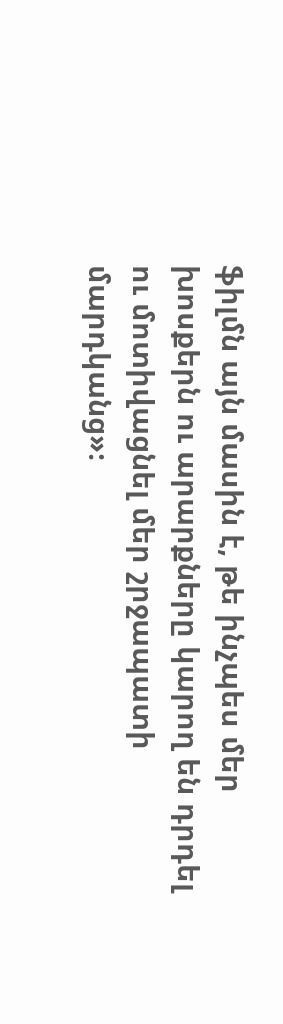ֆիլմն այն մասին է, թե ինչպես մեր խոսքերն ու արարքները կարող են դրդել ու մոտիվացնել մեր շրջապատի մարդկանց»։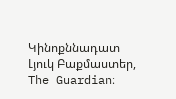Կինոքննադատ Լյուկ Բաքմաստեր, The Guardian։